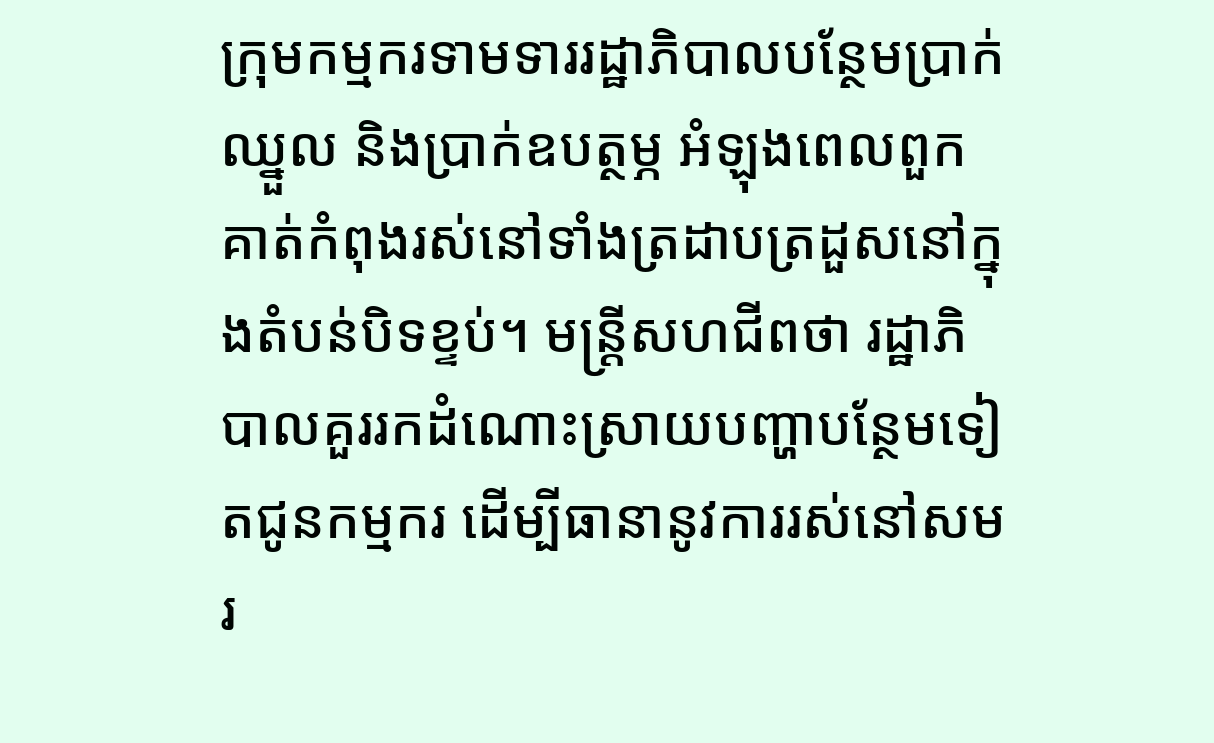ក្រុមកម្មករទាមទាររដ្ឋាភិបាលបន្ថែមប្រាក់ឈ្នួល និងប្រាក់ឧបត្ថម្ភ អំឡុងពេលពួកគាត់កំពុងរស់នៅទាំងត្រដាបត្រដួសនៅក្នុងតំបន់បិទខ្ទប់។ មន្ត្រីសហជីពថា រដ្ឋាភិបាលគួររកដំណោះស្រាយបញ្ហាបន្ថែមទៀតជូនកម្មករ ដើម្បីធានានូវការរស់នៅសមរ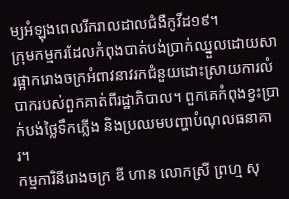ម្យអំឡុងពេលរីករាលដាលជំងឺកូវីដ១៩។
ក្រុមកម្មករដែលកំពុងបាត់បង់ប្រាក់ឈ្នួលដោយសារផ្អាករោងចក្រអំពាវនាវរកជំនួយដោះស្រាយការលំបាករបស់ពួកគាត់ពីរដ្ឋាភិបាល។ ពួកគេកំពុងខ្វះប្រាក់បង់ថ្លៃទឹកភ្លើង និងប្រឈមបញ្ហាបំណុលធនាគារ។
កម្មការិនីរោងចក្រ ឌី ហាន លោកស្រី ព្រហ្ម សុ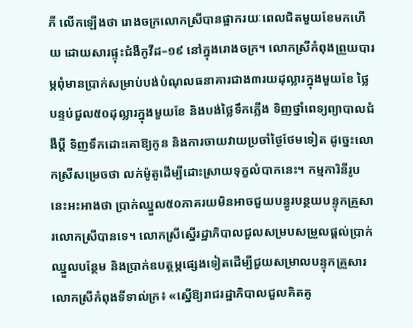ភី លើកឡើងថា រោងចក្រលោកស្រីបានផ្អាករយៈពេលជិតមួយខែមកហើយ ដោយសារផ្ទុះជំងឺកូវីដ–១៩ នៅក្នុងរោងចក្រ។ លោកស្រីកំពុងព្រួយបារម្ភពុំមានប្រាក់សម្រាប់បង់បំណុលធនាគារជាង៣រយដុល្លារក្នុងមួយខែ ថ្លៃបន្ទប់ជួល៥០ដុល្លារក្នុងមួយខែ និងបង់ថ្លៃទឹកភ្លើង ទិញថ្នាំពេទ្យព្យាបាលជំងឺប្តី ទិញទឹកដោះគោឱ្យកូន និងការចាយវាយប្រចាំថ្ងៃថែមទៀត ដូច្នេះលោកស្រីសម្រេចថា លក់ម៉ូតូដើម្បីដោះស្រាយទុក្ខលំបាកនេះ។ កម្មការិនីរូបនេះអះអាងថា ប្រាក់ឈ្នួល៥០ភាគរយមិនអាចជួយបន្ធូរបន្ថយបន្ទុកគ្រួសារលោកស្រីបានទេ។ លោកស្រីស្នើរដ្ឋាភិបាលជួលសម្របសម្រួលផ្តល់ប្រាក់ឈ្នួលបន្ថែម និងប្រាក់ឧបត្ថម្ភផ្សេងទៀតដើម្បីជួយសម្រាលបន្ទុកគ្រួសារលោកស្រីកំពុងទីទាល់ក្រ៖ «ស្នើឱ្យរាជរដ្ឋាភិបាលជួលគិតគូ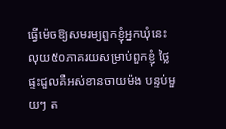ធ្វើម៉េចឱ្យសមរម្យពួកខ្ញុំអ្នកឃុំនេះ លុយ៥០ភាគរយសម្រាប់ពួកខ្ញុំ ថ្លៃផ្ទះជួលគឺអស់ខានចាយម៉ង បន្ទប់មួយៗ ត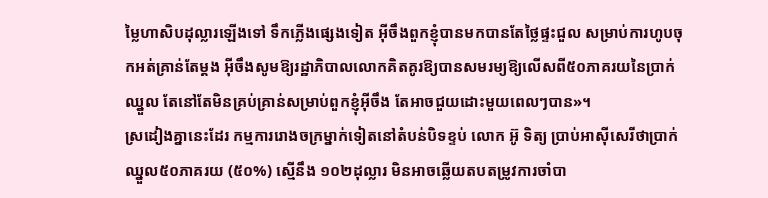ម្លៃហាសិបដុល្លារឡើងទៅ ទឹកភ្លើងផ្សេងទៀត អ៊ីចឹងពួកខ្ញុំបានមកបានតែថ្លៃផ្ទះជួល សម្រាប់ការហូបចុកអត់គ្រាន់តែម្តង អ៊ីចឹងសូមឱ្យរដ្ឋាភិបាលលោកគិតគូរឱ្យបានសមរម្យឱ្យលើសពី៥០ភាគរយនៃប្រាក់ឈ្នួល តែនៅតែមិនគ្រប់គ្រាន់សម្រាប់ពួកខ្ញុំអ៊ីចឹង តែអាចជួយដោះមួយពេលៗបាន»។
ស្រដៀងគ្នានេះដែរ កម្មការរោងចក្រម្នាក់ទៀតនៅតំបន់បិទខ្ទប់ លោក អ៊ូ ទិត្យ ប្រាប់អាស៊ីសេរីថាប្រាក់ឈ្នួល៥០ភាគរយ (៥០%) ស្មើនឹង ១០២ដុល្លារ មិនអាចឆ្លើយតបតម្រូវការចាំបា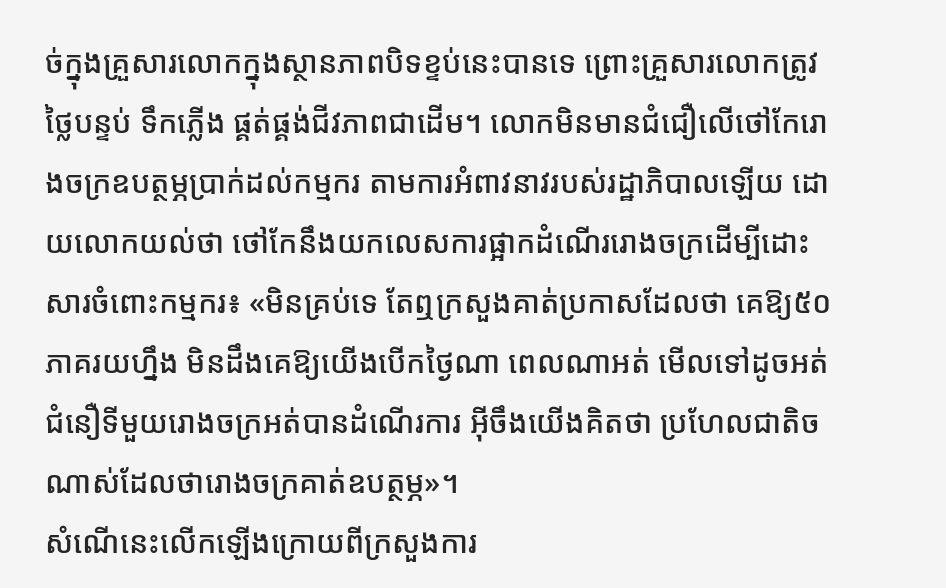ច់ក្នុងគ្រួសារលោកក្នុងស្ថានភាពបិទខ្ទប់នេះបានទេ ព្រោះគ្រួសារលោកត្រូវថ្លៃបន្ទប់ ទឹកភ្លើង ផ្គត់ផ្គង់ជីវភាពជាដើម។ លោកមិនមានជំជឿលើថៅកែរោងចក្រឧបត្ថម្ភប្រាក់ដល់កម្មករ តាមការអំពាវនាវរបស់រដ្ឋាភិបាលឡើយ ដោយលោកយល់ថា ថៅកែនឹងយកលេសការផ្អាកដំណើររោងចក្រដើម្បីដោះ សារចំពោះកម្មករ៖ «មិនគ្រប់ទេ តែឮក្រសួងគាត់ប្រកាសដែលថា គេឱ្យ៥០ភាគរយហ្នឹង មិនដឹងគេឱ្យយើងបើកថ្ងៃណា ពេលណាអត់ មើលទៅដូចអត់ជំនឿទីមួយរោងចក្រអត់បានដំណើរការ អ៊ីចឹងយើងគិតថា ប្រហែលជាតិចណាស់ដែលថារោងចក្រគាត់ឧបត្ថម្ភ»។
សំណើនេះលើកឡើងក្រោយពីក្រសួងការ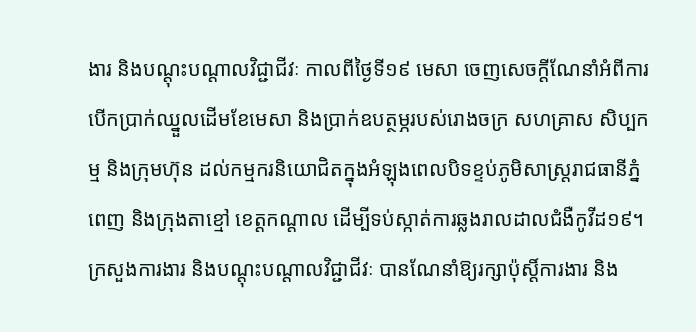ងារ និងបណ្តុះបណ្តាលវិជ្ជាជីវៈ កាលពីថ្ងៃទី១៩ មេសា ចេញសេចក្តីណែនាំអំពីការបើកប្រាក់ឈ្នួលដើមខែមេសា និងប្រាក់ឧបត្ថម្ភរបស់រោងចក្រ សហគ្រាស សិប្បកម្ម និងក្រុមហ៊ុន ដល់កម្មករនិយោជិតក្នុងអំឡុងពេលបិទខ្ទប់ភូមិសាស្ត្ររាជធានីភ្នំពេញ និងក្រុងតាខ្មៅ ខេត្តកណ្តាល ដើម្បីទប់ស្កាត់ការឆ្លងរាលដាលជំងឺកូវីដ១៩។ ក្រសួងការងារ និងបណ្តុះបណ្តាលវិជ្ជាជីវៈ បានណែនាំឱ្យរក្សាប៉ុស្តិ៍ការងារ និង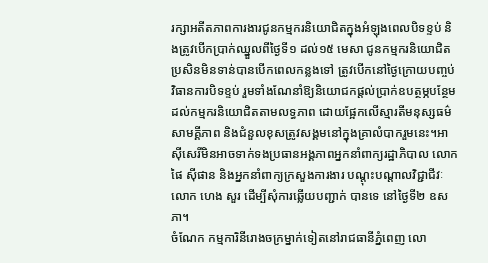រក្សាអតីតភាពការងារជូនកម្មករនិយោជិតក្នុងអំឡុងពេលបិទខ្ទប់ និងត្រូវបើកប្រាក់ឈ្នួលពីថ្ងៃទី១ ដល់១៥ មេសា ជូនកម្មករនិយោជិត ប្រសិនមិនទាន់បានបើកពេលកន្លងទៅ ត្រូវបើកនៅថ្ងៃក្រោយបញ្ចប់វិធានការបិទខ្ទប់ រួមទាំងណែនាំឱ្យនិយោជកផ្តល់ប្រាក់ឧបត្ថម្ភបន្ថែម ដល់កម្មករនិយោជិតតាមលទ្ធភាព ដោយផ្អែកលើស្មារតីមនុស្សធម៌ សាមគ្គីភាព និងជំនួលខុសត្រូវសង្គមនៅក្នុងគ្រាលំបាករួមនេះ។អាស៊ីសេរីមិនអាចទាក់ទងប្រធានអង្គភាពអ្នកនាំពាក្យរដ្ឋាភិបាល លោក ផៃ ស៊ីផាន និងអ្នកនាំពាក្យក្រសួងការងារ បណ្តុះបណ្តាលវិជ្ជាជីវៈ លោក ហេង សួរ ដើម្បីសុំការឆ្លើយបញ្ជាក់ បានទេ នៅថ្ងៃទី២ ឧសភា។
ចំណែក កម្មការិនីរោងចក្រម្នាក់ទៀតនៅរាជធានីភ្នំពេញ លោ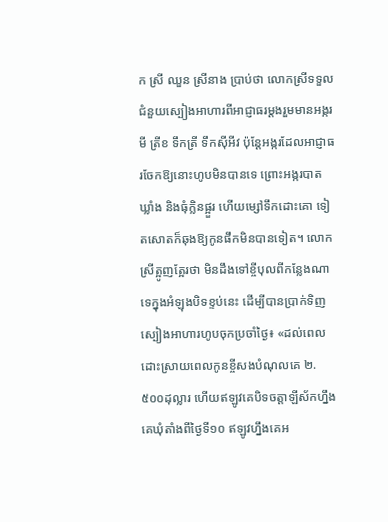ក ស្រី ឈួន ស្រីនាង ប្រាប់ថា លោកស្រីទទួលជំនួយស្បៀងអាហារពីអាជ្ញាធរម្តងរួមមានអង្ករ មី ត្រីខ ទឹកត្រី ទឹកស៊ីអីវ ប៉ុន្តែអង្ករដែលអាជ្ញាធរចែកឱ្យនោះហូបមិនបានទេ ព្រោះអង្ករបាតឃ្លាំង និងធុំក្លិនផ្អួរ ហើយម្សៅទឹកដោះគោ ទៀតសោតក៏ឆុងឱ្យកូនផឹកមិនបានទៀត។ លោកស្រីត្អូញត្អែរថា មិនដឹងទៅខ្ចីបុលពីកន្លែងណាទេក្នុងអំឡុងបិទខ្ទប់នេះ ដើម្បីបានប្រាក់ទិញស្បៀងអាហារហូបចុកប្រចាំថ្ងៃ៖ «ដល់ពេលដោះស្រាយពេលកូនខ្ចីសងបំណុលគេ ២.៥០០ដុល្លារ ហើយឥឡូវគេបិទចត្តាឡីស័កហ្នឹង គេឃុំតាំងពីថ្ងៃទី១០ ឥឡូវហ្នឹងគេអ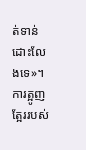ត់ទាន់ដោះលែងទេ»។
ការត្អូញត្អែររបស់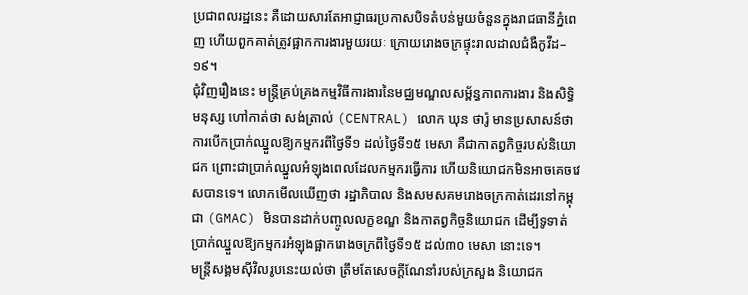ប្រជាពលរដ្ឋនេះ គឺដោយសារតែអាជ្ញាធរប្រកាសបិទតំបន់មួយចំនួនក្នុងរាជធានីភ្នំពេញ ហើយពួកគាត់ត្រូវផ្អាកការងារមួយរយៈ ក្រោយរោងចក្រផ្ទុះរាលដាលជំងឺកូវីដ–១៩។
ជុំវិញរឿងនេះ មន្ត្រីគ្រប់គ្រងកម្មវិធីការងារនៃមជ្ឈមណ្ឌលសម្ព័ន្ធភាពការងារ និងសិទ្ធិមនុស្ស ហៅកាត់ថា សង់ត្រាល់ (CENTRAL) លោក ឃុន ថារ៉ូ មានប្រសាសន៍ថា ការបើកប្រាក់ឈ្នួលឱ្យកម្មករពីថ្ងៃទី១ ដល់ថ្ងៃទី១៥ មេសា គឺជាកាតព្វកិច្ចរបស់និយោជក ព្រោះជាប្រាក់ឈ្នួលអំឡុងពេលដែលកម្មករធ្វើការ ហើយនិយោជកមិនអាចគេចវេសបានទេ។ លោកមើលឃើញថា រដ្ឋាភិបាល និងសមសគមរោងចក្រកាត់ដេរនៅកម្ពុជា (GMAC) មិនបានដាក់បញ្ចូលលក្ខខណ្ឌ និងកាតព្វកិច្ចនិយោជក ដើម្បីទូទាត់ប្រាក់ឈ្នួលឱ្យកម្មករអំឡុងផ្អាករោងចក្រពីថ្ងៃទី១៥ ដល់៣០ មេសា នោះទេ។
មន្ត្រីសង្គមស៊ីវិលរូបនេះយល់ថា ត្រឹមតែសេចក្តីណែនាំរបស់ក្រសួង និយោជក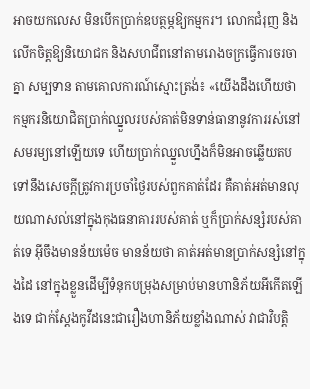អាចយកលេស មិនបើកប្រាក់ឧបត្ថម្ភឱ្យកម្មករ។ លោកជំរុញ និងលើកចិត្តឱ្យនិយោជក និងសហជីពនៅតាមរោងចក្រធ្វើការចរចាគ្នា សម្បទាន តាមគោលការណ៍ស្មោះត្រង់៖ «យើងដឹងហើយថា កម្មករនិយោជិតប្រាក់ឈ្នួលរបស់គាត់មិនទាន់ធានានូវការរស់នៅសមរម្យនៅឡើយទេ ហើយប្រាក់ឈ្នួលហ្នឹងក៏មិនអាចឆ្លើយតបទៅនឹងសេចក្តីត្រូវការប្រចាំថ្ងៃរបស់ពួកគាត់ដែរ គឺគាត់អត់មានលុយណាសល់នៅក្នុងកុងធនាគាររបស់គាត់ ឬក៏ប្រាក់សន្សំរបស់គាត់ទេ អ៊ីចឹងមានន័យម៉េច មានន័យថា គាត់អត់មានប្រាក់សន្សំនៅក្នុងដៃ នៅក្នុងខ្លួនដើម្បីទំនុកបម្រុងសម្រាប់មានហានិភ័យអីកើតឡើងទេ ជាក់ស្តែងកូវីដនេះជារឿងហានិភ័យខ្លាំងណាស់ វាជាវិបត្តិ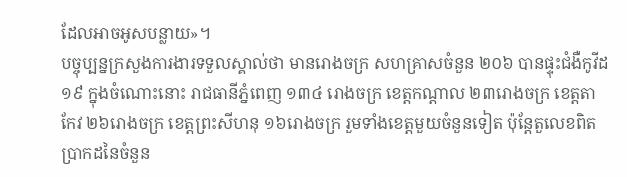ដែលអាចអូសបន្លាយ»។
បច្ចុប្បន្នក្រសួងការងារទទួលស្គាល់ថា មានរោងចក្រ សហគ្រាសចំនួន ២០៦ បានផ្ទុះជំងឺកូវីដ១៩ ក្នុងចំណោះនោះ រាជធានីភ្នំពេញ ១៣៤ រោងចក្រ ខេត្តកណ្តាល ២៣រោងចក្រ ខេត្តតាកែវ ២៦រោងចក្រ ខេត្តព្រះសីហនុ ១៦រោងចក្រ រួមទាំងខេត្តមួយចំនួនទៀត ប៉ុន្តែតួលេខពិតប្រាកដនៃចំនួន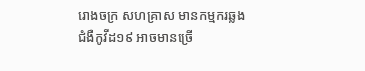រោងចក្រ សហគ្រាស មានកម្មករឆ្លងជំងឺកូវីដ១៩ អាចមានច្រើ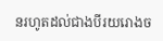នរហូតដល់ជាងបីរយរោងច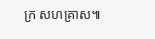ក្រ សហគ្រាស៕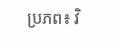ប្រភព៖ វិ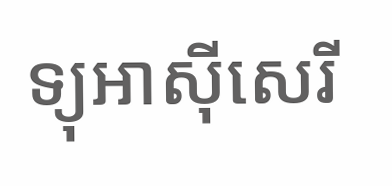ទ្យុអាស៊ីសេរី